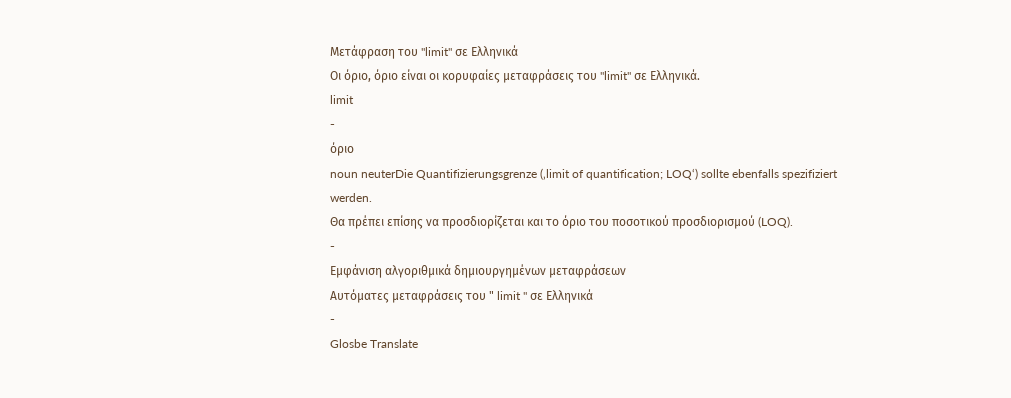Μετάφραση του "limit" σε Ελληνικά
Οι όριο, όριο είναι οι κορυφαίες μεταφράσεις του "limit" σε Ελληνικά.
limit
-
όριο
noun neuterDie Quantifizierungsgrenze (‚limit of quantification; LOQ‘) sollte ebenfalls spezifiziert werden.
Θα πρέπει επίσης να προσδιορίζεται και το όριο του ποσοτικού προσδιορισμού (LOQ).
-
Εμφάνιση αλγοριθμικά δημιουργημένων μεταφράσεων
Αυτόματες μεταφράσεις του " limit " σε Ελληνικά
-
Glosbe Translate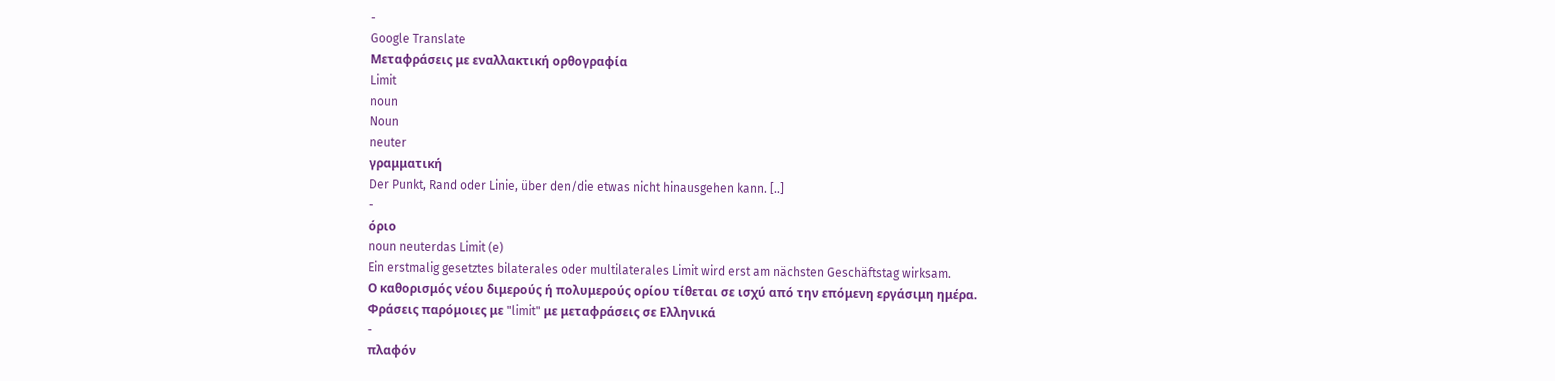-
Google Translate
Μεταφράσεις με εναλλακτική ορθογραφία
Limit
noun
Noun
neuter
γραμματική
Der Punkt, Rand oder Linie, über den/die etwas nicht hinausgehen kann. [..]
-
όριο
noun neuterdas Limit (e)
Ein erstmalig gesetztes bilaterales oder multilaterales Limit wird erst am nächsten Geschäftstag wirksam.
Ο καθορισμός νέου διμερούς ή πολυμερούς ορίου τίθεται σε ισχύ από την επόμενη εργάσιμη ημέρα.
Φράσεις παρόμοιες με "limit" με μεταφράσεις σε Ελληνικά
-
πλαφόν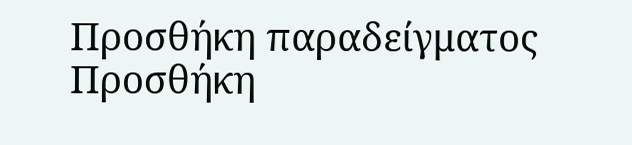Προσθήκη παραδείγματος
Προσθήκη